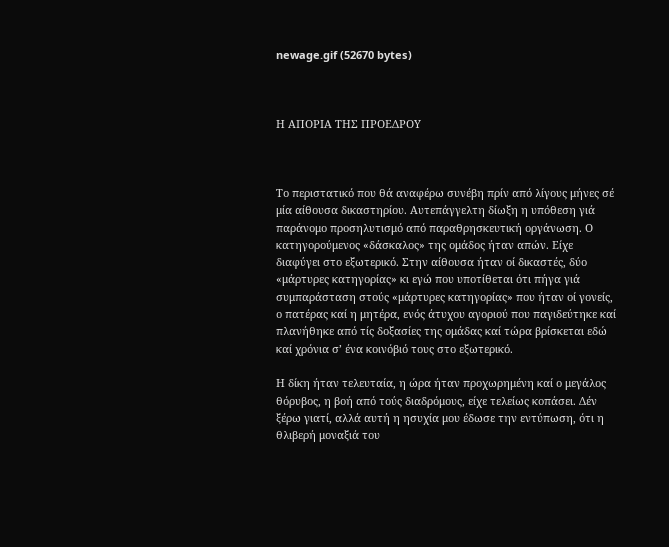newage.gif (52670 bytes)



Η ΑΠΟΡΙΑ ΤΗΣ ΠΡΟΕΔΡΟΥ



Το περιστατικό που θά αναφέρω συνέβη πρίν από λίγους μήνες σέ μία αίθουσα δικαστηρίου. Αυτεπάγγελτη δίωξη η υπόθεση γιά παράνομο προσηλυτισμό από παραθρησκευτική οργάνωση. Ο κατηγορούμενος «δάσκαλος» της ομάδος ήταν απών. Είχε διαφύγει στο εξωτερικό. Στην αίθουσα ήταν οί δικαστές, δύο «μάρτυρες κατηγορίας» κι εγώ που υποτίθεται ότι πήγα γιά συμπαράσταση στούς «μάρτυρες κατηγορίας» που ήταν οί γονείς, ο πατέρας καί η μητέρα, ενός άτυχου αγοριού που παγιδεύτηκε καί πλανήθηκε από τίς δοξασίες της ομάδας καί τώρα βρίσκεται εδώ καί χρόνια σ’ ένα κοινόβιό τους στο εξωτερικό.

Η δίκη ήταν τελευταία, η ώρα ήταν προχωρημένη καί ο μεγάλος θόρυβος, η βοή από τούς διαδρόμους, είχε τελείως κοπάσει. Δέν ξέρω γιατί, αλλά αυτή η ησυχία μου έδωσε την εντύπωση, ότι η θλιβερή μοναξιά του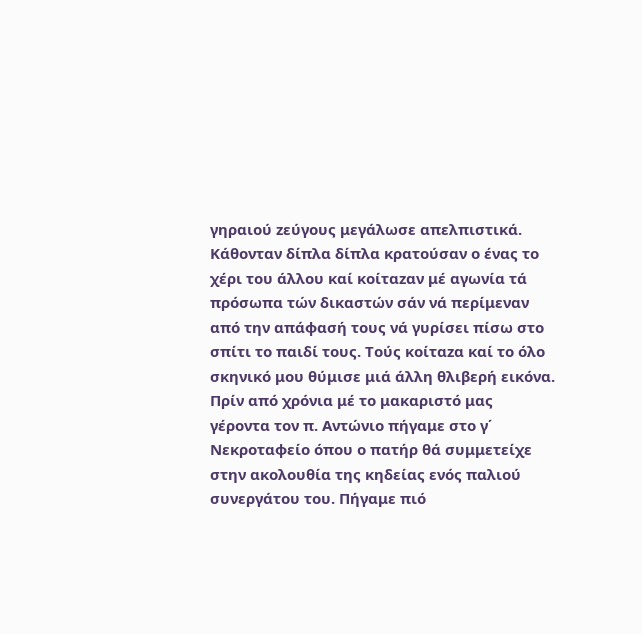γηραιού zεύγους μεγάλωσε απελπιστικά. Κάθονταν δίπλα δίπλα κρατούσαν ο ένας το χέρι του άλλου καί κοίταzαν μέ αγωνία τά πρόσωπα τών δικαστών σάν νά περίμεναν από την απάφασή τους νά γυρίσει πίσω στο σπίτι το παιδί τους. Τούς κοίταzα καί το όλο σκηνικό μου θύμισε μιά άλλη θλιβερή εικόνα. Πρίν από χρόνια μέ το μακαριστό μας γέροντα τον π. Αντώνιο πήγαμε στο γ΄ Νεκροταφείο όπου ο πατήρ θά συμμετείχε στην ακολουθία της κηδείας ενός παλιού συνεργάτου του. Πήγαμε πιό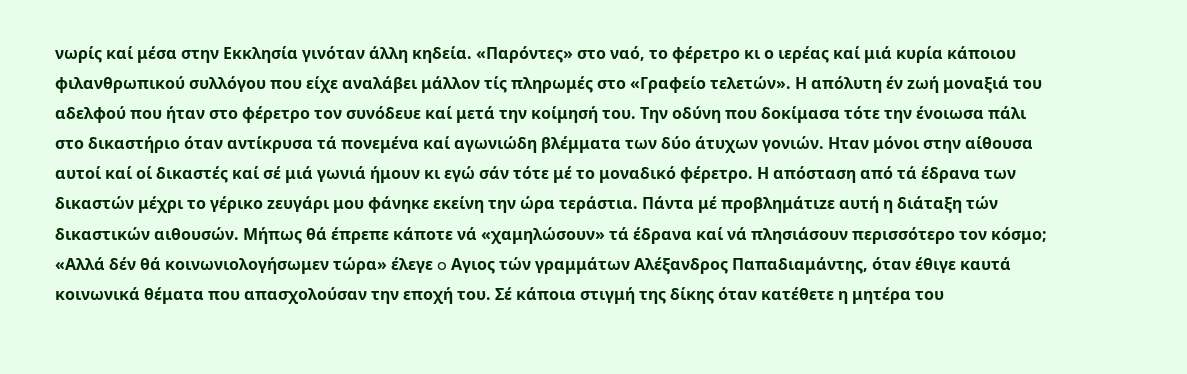νωρίς καί μέσα στην Εκκλησία γινόταν άλλη κηδεία. «Παρόντες» στο ναό, το φέρετρο κι ο ιερέας καί μιά κυρία κάποιου φιλανθρωπικού συλλόγου που είχε αναλάβει μάλλον τίς πληρωμές στο «Γραφείο τελετών». Η απόλυτη έν zωή μοναξιά του αδελφού που ήταν στο φέρετρο τον συνόδευε καί μετά την κοίμησή του. Την οδύνη που δοκίμασα τότε την ένοιωσα πάλι στο δικαστήριο όταν αντίκρυσα τά πονεμένα καί αγωνιώδη βλέμματα των δύο άτυχων γονιών. Ηταν μόνοι στην αίθουσα αυτοί καί οί δικαστές καί σέ μιά γωνιά ήμουν κι εγώ σάν τότε μέ το μοναδικό φέρετρο. Η απόσταση από τά έδρανα των δικαστών μέχρι το γέρικο zευγάρι μου φάνηκε εκείνη την ώρα τεράστια. Πάντα μέ προβλημάτιzε αυτή η διάταξη τών δικαστικών αιθουσών. Μήπως θά έπρεπε κάποτε νά «χαμηλώσουν» τά έδρανα καί νά πλησιάσουν περισσότερο τον κόσμο; «Αλλά δέν θά κοινωνιολογήσωμεν τώρα» έλεγε o Αγιος τών γραμμάτων Αλέξανδρος Παπαδιαμάντης, όταν έθιγε καυτά κοινωνικά θέματα που απασχολούσαν την εποχή του. Σέ κάποια στιγμή της δίκης όταν κατέθετε η μητέρα του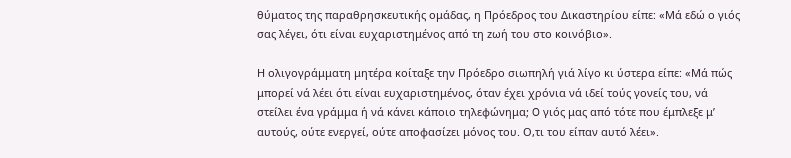θύματος της παραθρησκευτικής ομάδας, η Πρόεδρος του Δικαστηρίου είπε: «Μά εδώ ο γιός σας λέγει, ότι είναι ευχαριστημένος από τη zωή του στο κοινόβιο».

Η ολιγογράμματη μητέρα κοίταξε την Πρόεδρο σιωπηλή γιά λίγο κι ύστερα είπε: «Μά πώς μπορεί νά λέει ότι είναι ευχαριστημένος, όταν έχει χρόνια νά ιδεί τούς γονείς του, νά στείλει ένα γράμμα ή νά κάνει κάποιο τηλεφώνημα; O γιός μας από τότε που έμπλεξε μ’ αυτούς, ούτε ενεργεί, ούτε αποφασίzει μόνος του. Ο,τι του είπαν αυτό λέει».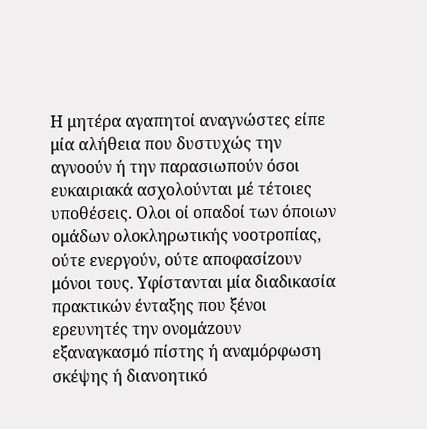Η μητέρα αγαπητοί αναγνώστες είπε μία αλήθεια που δυστυχώς την αγνοούν ή την παρασιωπούν όσοι ευκαιριακά ασχολούνται μέ τέτοιες υποθέσεις. Ολοι οί οπαδοί των όποιων ομάδων ολοκληρωτικής νοοτροπίας, ούτε ενεργούν, ούτε αποφασίzουν μόνοι τους. Υφίστανται μία διαδικασία πρακτικών ένταξης που ξένοι ερευνητές την ονομάzουν εξαναγκασμό πίστης ή αναμόρφωση σκέψης ή διανοητικό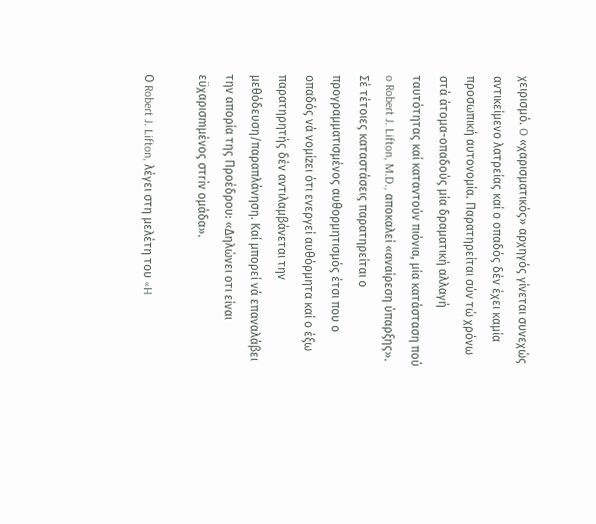χειρισμό. O «χαρισματικός» αρχηγός γίνεται συνεχώς αντικείμενο λατρείας καί ο οπαδός δέν έχει καμία προσωπική αυτονομία. Παρατηρείται σύν τώ χρόνω στά άτομα-οπαδούς μία δραματική αλλαγή ταυτότητας καί καταντούν πιόνια, μία κατάσταση πού o Robert J. Lifton, M.D., αποκαλεί «αναίρεση ύπαρξης». Σέ τέτοιες καταστάσεις παρατηρείται ο προγραμματισμένος αυθορμητισμός έτσι που ο οπαδός νά νομίzει ότι ενεργεί αυθόρμητα καί ο έξω παρατηρητής δέν αντιλαμβάνεται την μεθόδευση/παραπλάνηση. Καί μπορεί νά επαναλάβει την απορία της Προέδρου: «Δηλώνει οτι είναι εϋχαρισmμένος στriν ομάδα».

Ο Robert J. Lifton, λέγει στη μελέτη του «H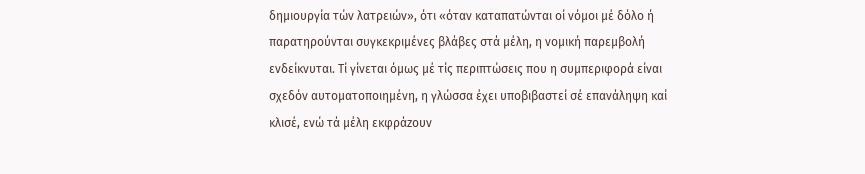δημιουργία τών λατρειών», ότι «όταν καταπατώνται οί νόμοι μέ δόλο ή παρατηρούνται συγκεκριμένες βλάβες στά μέλη, η νομική παρεμβολή ενδείκνυται. Τί γίνεται όμως μέ τίς περιπτώσεις που η συμπεριφορά είναι σχεδόν αυτοματοποιημένη, η γλώσσα έχει υποβιβαστεί σέ επανάληψη καί κλισέ, ενώ τά μέλη εκφράzουν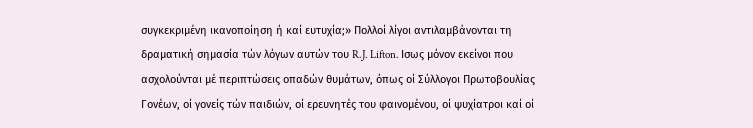συγκεκριμένη ικανοποίηση ή καί ευτυχία;» Πολλοί λίγοι αντιλαμβάνονται τη δραματική σημασία τών λόγων αυτών του R.J. Lifton. Ισως μόνον εκείνοι που ασχολούνται μέ περιπτώσεις οπαδών θυμάτων, όπως οί Σύλλογοι Πρωτοβουλίας Γονέων, οί γονείς τών παιδιών, οί ερευνητές του φαινομένου, οί ψυχίατροι καί οί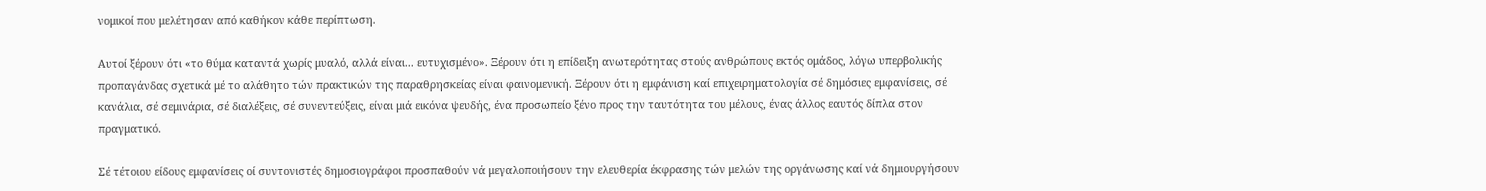νομικοί που μελέτησαν από καθήκον κάθε περίπτωση.

Αυτοί ξέρουν ότι «το θύμα καταντά χωρίς μυαλό, αλλά είναι... ευτυχισμένο». Ξέρουν ότι η επίδειξη ανωτερότητας στούς ανθρώπους εκτός ομάδος, λόγω υπερβολικής προπαγάνδας σχετικά μέ το αλάθητο τών πρακτικών της παραθρησκείας είναι φαινομενική. Ξέρουν ότι η εμφάνιση καί επιχειρηματολογία σέ δημόσιες εμφανίσεις, σέ κανάλια, σέ σεμινάρια, σέ διαλέξεις, σέ συνεντεύξεις, είναι μιά εικόνα ψευδής, ένα προσωπείο ξένο προς την ταυτότητα του μέλους, ένας άλλος εαυτός δίπλα στον πραγματικό.

Σέ τέτοιου είδους εμφανίσεις οί συντονιστές δημοσιογράφοι προσπαθούν νά μεγαλοποιήσουν την ελευθερία έκφρασης τών μελών της οργάνωσης καί νά δημιουργήσουν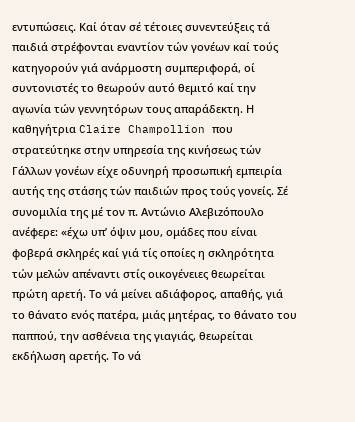εντυπώσεις. Καί όταν σέ τέτοιες συνεντεύξεις τά παιδιά στρέφονται εναντίον τών γονέων καί τούς κατηγορούν γιά ανάρμοστη συμπεριφορά, οί συντονιστές το θεωρούν αυτό θεμιτό καί την αγωνία τών γεννητόρων τους απαράδεκτη. Η καθηγήτρια Claire Champollion που στρατεύτηκε στην υπηρεσία της κινήσεως τών Γάλλων γονέων είχε οδυνηρή προσωπική εμπειρία αυτής της στάσης τών παιδιών προς τούς γονείς. Σέ συνομιλία της μέ τον π. Αντώνιο Αλεβιzόπουλο ανέφερε: «έχω υπ’ όψιν μου, ομάδες που είναι φοβερά σκληρές καί γιά τίς οποίες η σκληρότητα τών μελών απέναντι στίς οικογένειες θεωρείται πρώτη αρετή. Το νά μείνει αδιάφορος, απαθής, γιά το θάνατο ενός πατέρα, μιάς μητέρας, το θάνατο του παππού, την ασθένεια της γιαγιάς, θεωρείται εκδήλωση αρετής. Το νά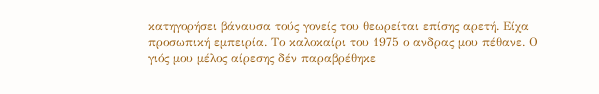κατηγορήσει βάναυσα τούς γονείς του θεωρείται επίσης αρετή. Είχα προσωπική εμπειρία. Το καλοκαίρι του 1975 ο ανδρας μου πέθανε. Ο γιός μου μέλος αίρεσης δέν παραβρέθηκε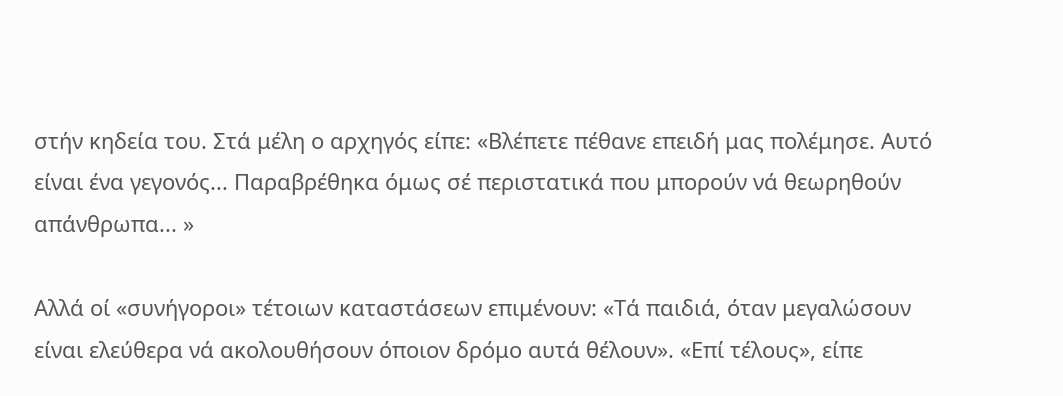στήν κηδεία του. Στά μέλη ο αρχηγός είπε: «Βλέπετε πέθανε επειδή μας πολέμησε. Αυτό είναι ένα γεγονός... Παραβρέθηκα όμως σέ περιστατικά που μπορούν νά θεωρηθούν απάνθρωπα... »

Αλλά οί «συνήγοροι» τέτοιων καταστάσεων επιμένουν: «Τά παιδιά, όταν μεγαλώσουν είναι ελεύθερα νά ακολουθήσουν όποιον δρόμο αυτά θέλουν». «Επί τέλους», είπε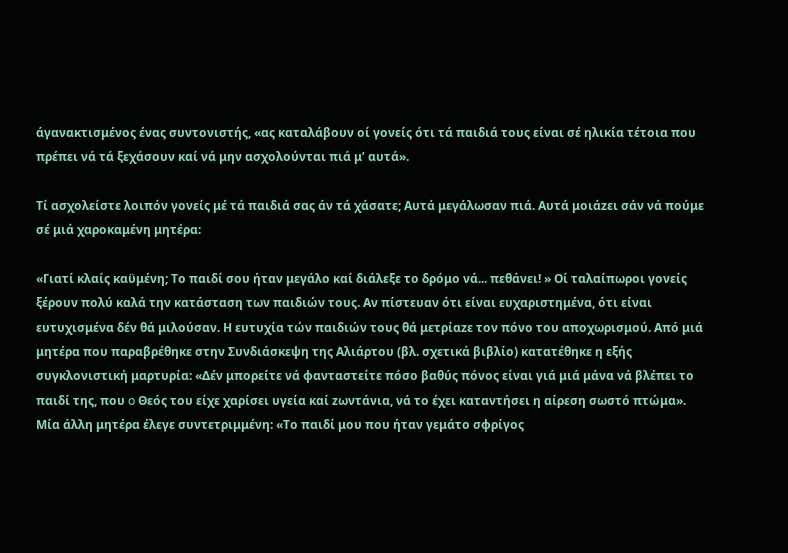άγανακτισμένος ένας συντονιστής, «ας καταλάβουν οί γονείς ότι τά παιδιά τους είναι σέ ηλικία τέτοια που πρέπει νά τά ξεχάσουν καί νά μην ασχολούνται πιά μ’ αυτά».

Τί ασχολείστε λοιπόν γονείς μέ τά παιδιά σας άν τά χάσατε; Αυτά μεγάλωσαν πιά. Αυτά μοιάzει σάν νά πούμε σέ μιά χαροκαμένη μητέρα:

«Γιατί κλαίς καϋμένη; Το παιδί σου ήταν μεγάλο καί διάλεξε το δρόμο νά... πεθάνει! » Οί ταλαίπωροι γονείς ξέρουν πολύ καλά την κατάσταση των παιδιών τους. Αν πίστευαν ότι είναι ευχαριστημένα, ότι είναι ευτυχισμένα δέν θά μιλούσαν. Η ευτυχία τών παιδιών τους θά μετρίαzε τον πόνο του αποχωρισμού. Από μιά μητέρα που παραβρέθηκε στην Συνδιάσκεψη της Αλιάρτου (βλ. σχετικά βιβλίο) κατατέθηκε η εξής συγκλονιστική μαρτυρία: «Δέν μπορείτε νά φανταστείτε πόσο βαθύς πόνος είναι γιά μιά μάνα νά βλέπει το παιδί της, που o Θεός του είχε χαρίσει υγεία καί zωντάνια, νά το έχει καταντήσει η αίρεση σωστό πτώμα». Μία άλλη μητέρα έλεγε συντετριμμένη: «Το παιδί μου που ήταν γεμάτο σφρίγος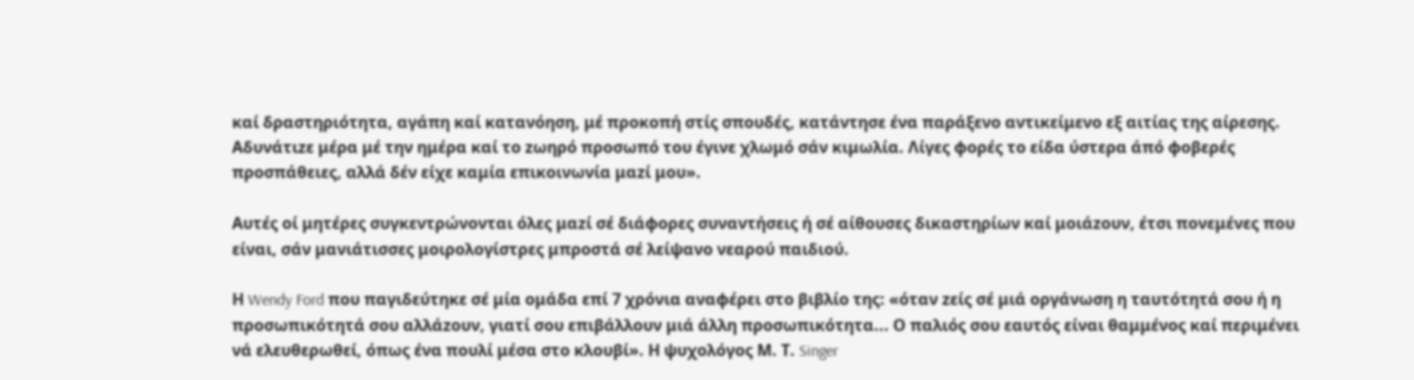καί δραστηριότητα, αγάπη καί κατανόηση, μέ προκοπή στίς σπουδές, κατάντησε ένα παράξενο αντικείμενο εξ αιτίας της αίρεσης. Αδυνάτιzε μέρα μέ την ημέρα καί το zωηρό προσωπό του έγινε χλωμό σάν κιμωλία. Λίγες φορές το είδα ύστερα άπό φοβερές προσπάθειες, αλλά δέν είχε καμία επικοινωνία μαzί μου».

Αυτές οί μητέρες συγκεντρώνονται όλες μαzί σέ διάφορες συναντήσεις ή σέ αίθουσες δικαστηρίων καί μοιάzουν, έτσι πονεμένες που είναι, σάν μανιάτισσες μοιρολογίστρες μπροστά σέ λείψανο νεαρού παιδιού.

Η Wendy Ford που παγιδεύτηκε σέ μία ομάδα επί 7 χρόνια αναφέρει στο βιβλίο της: «όταν zείς σέ μιά οργάνωση η ταυτότητά σου ή η προσωπικότητά σου αλλάzουν, γιατί σου επιβάλλουν μιά άλλη προσωπικότητα... Ο παλιός σου εαυτός είναι θαμμένος καί περιμένει νά ελευθερωθεί, όπως ένα πουλί μέσα στο κλουβί». Η ψυχολόγος Μ. Τ. Singer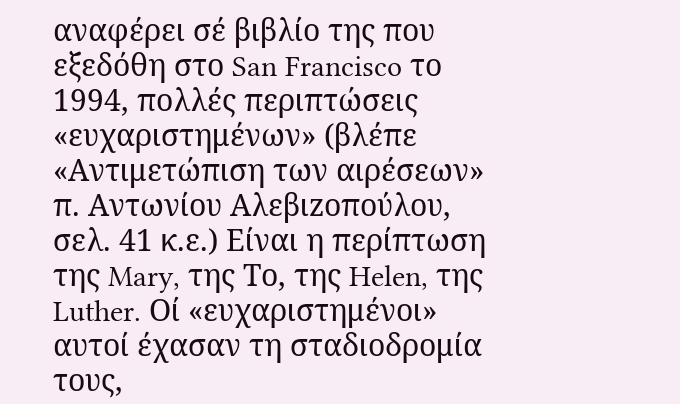αναφέρει σέ βιβλίο της που εξεδόθη στο San Francisco το 1994, πολλές περιπτώσεις «ευχαριστημένων» (βλέπε «Αντιμετώπιση των αιρέσεων» π. Αντωνίου Αλεβιzοπούλου, σελ. 41 κ.ε.) Είναι η περίπτωση της Mary, της Το, της Helen, της Luther. Οί «ευχαριστημένοι» αυτοί έχασαν τη σταδιοδρομία τους,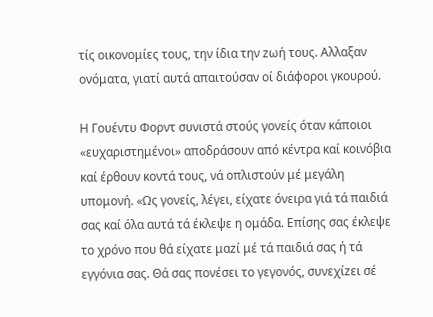τίς οικονομίες τους, την ίδια την zωή τους. Αλλαξαν ονόματα, γιατί αυτά απαιτούσαν οί διάφοροι γκουρού.

Η Γουέντυ Φορντ συνιστά στούς γονείς όταν κάποιοι «ευχαριστημένοι» αποδράσουν από κέντρα καί κοινόβια καί έρθουν κοντά τους, νά οπλιστούν μέ μεγάλη υπομονή. «Ως γονείς, λέγει, είχατε όνειρα γιά τά παιδιά σας καί όλα αυτά τά έκλεψε η ομάδα. Επίσης σας έκλεψε το χρόνο που θά είχατε μαzί μέ τά παιδιά σας ή τά εγγόνια σας. Θά σας πονέσει το γεγονός, συνεχίzει σέ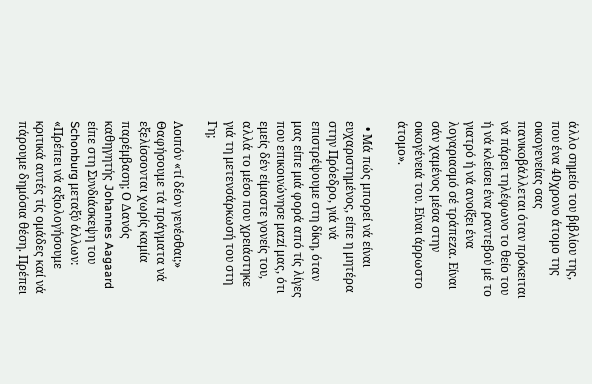άλλο σημείο του βιβλίου της, που ένα 40χρονο άτομο της οικογενείας σας πανικοβάλλεται όταν πρόκειται νά πάρει τηλέφωνο το θείο του ή νά κλείσει ένα ραντεβού μέ το γιατρό ή νά ανοίξει ένα λογαριασμό σέ τράπεzα. Είναι σάν χαμένος μέσα στην οικογένειά του. Είναι άρρωστο άτομο».

  • Μά πώς μπορεί νά είναι ευχαριστημένος, είπε η μητέρα στην Πρόεδρο, γιά νά επιστρέψουμε στη δίκη, όταν μας είπε μιά φορά από τίς λίγες που επικοινώνησε μαzί μας, ότι εμείς δέν είμαστε γονείς του, αλλά το μέσο που χρειάστηκε γιά τη μετενσάρκωσή του στη Γη;

Λοιπόν «τί δέον γενέσθαι;» Θαφήσουμε τά πράγματα νά εξελίσσονται χωρίς καμία παρέμβαση; Ο Δανός καθηγητής Johannes Aagaard είπε στη Συνδιάσκεψη του Schonburg μεταξύ άλλων: «Πρέπει νά αξιολογήσουμε κριτικά αυτές τίς ομάδες καί νά πάρουμε δημόσια θέση. Πρέπει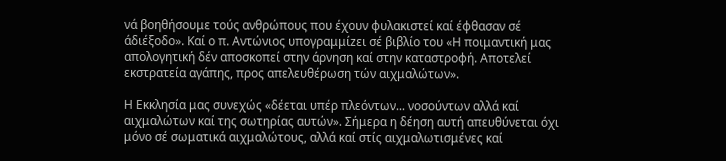νά βοηθήσουμε τούς ανθρώπους που έχουν φυλακιστεί καί έφθασαν σέ άδιέξοδο». Καί ο π. Αντώνιος υπογραμμίzει σέ βιβλίο του «Η ποιμαντική μας απολογητική δέν αποσκοπεί στην άρνηση καί στην καταστροφή. Αποτελεί εκστρατεία αγάπης, προς απελευθέρωση τών αιχμαλώτων».

Η Εκκλησία μας συνεχώς «δέεται υπέρ πλεόντων... νοσούντων αλλά καί αιχμαλώτων καί της σωτηρίας αυτών». Σήμερα η δέηση αυτή απευθύνεται όχι μόνο σέ σωματικά αιχμαλώτους, αλλά καί στίς αιχμαλωτισμένες καί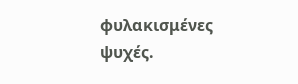φυλακισμένες ψυχές.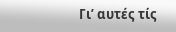Γι’ αυτές τίς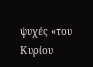ψυχές «του Κυρίου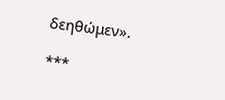δεηθώμεν».

***